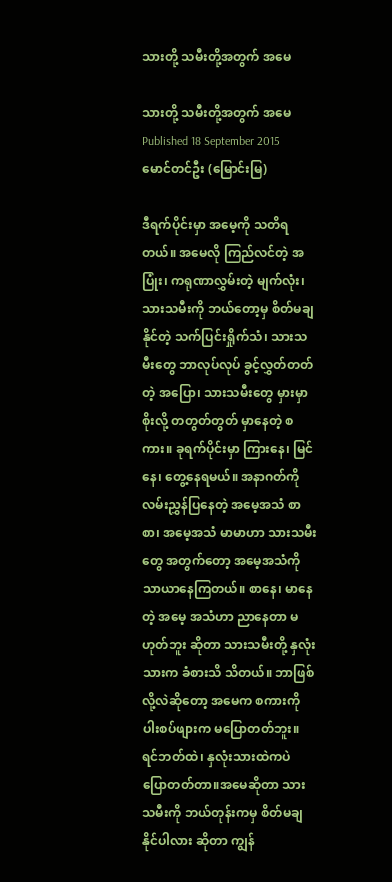သားတို့ သမီးတို့အတွက် အမေ

သားတို့ သမီးတို့အတွက် အမေ
Published 18 September 2015
မောင်တင်ဦး (မြောင်းမြ)

ဒီရက်ပိုင်းမှာ အမေ့ကို သတိရတယ်။ အမေလို ကြည်လင်တဲ့ အပြုံး၊ ကရုဏာလွှမ်းတဲ့ မျက်လုံး၊ သားသမီးကို ဘယ်တော့မှ စိတ်မချနိုင်တဲ့ သက်ပြင်းရှိုက်သံ၊ သားသမီးတွေ ဘာလုပ်လုပ် ခွင့်လွှတ်တတ်တဲ့ အပြော၊ သားသမီးတွေ မှားမှာစိုးလို့ တတွတ်တွတ် မှာနေတဲ့ စကား။ ခုရက်ပိုင်းမှာ ကြားနေ၊ မြင်နေ၊ တွေ့နေရမယ်။ အနာဂတ်ကို လမ်းညွှန်ပြနေတဲ့ အမေ့အသံ စာစာ၊ အမေ့အသံ မာမာဟာ သားသမီးတွေ အတွက်တော့ အမေ့အသံကို သာယာနေကြတယ်။ စာနေ၊ မာနေတဲ့ အမေ့ အသံဟာ ညာနေတာ မဟုတ်ဘူး ဆိုတာ သားသမီးတို့ နှလုံးသားက ခံစားသိ သိတယ်။ ဘာဖြစ်လို့လဲဆိုတော့ အမေက စကားကို ပါးစပ်ဖျားက မပြောတတ်ဘူး။ ရင်ဘတ်ထဲ၊ နှလုံးသားထဲကပဲ ပြောတတ်တာ။အမေဆိုတာ သားသမီးကို ဘယ်တုန်းကမှ စိတ်မချနိုင်ပါလား ဆိုတာ ကျွန်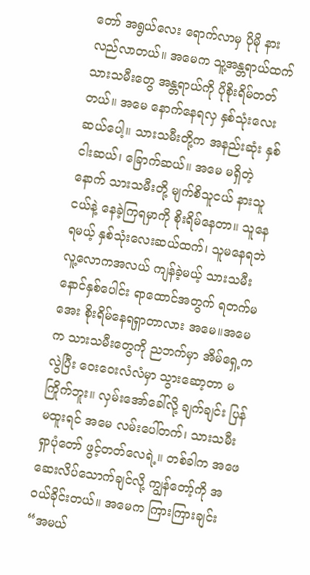တော် အရွယ်လေး ရောက်လာမှ ပိုမို နားလည်လာတယ်။ အမေက သူ့အန္တရာယ်ထက် သားသမီးတွေ အန္တရာယ်ကို ပိုစိုးရိမ်တတ်တယ်။ အမေ နောက်နေရလှ နှစ်သုံးလေးဆယ်ပေါ့။ သားသမီးတို့က အနည်းဆုံး နှစ်ငါးဆယ်၊ ခြောက်ဆယ်။ အမေ မရှိတဲ့နောက် သားသမီးတို့ မျက်စိသူငယ် နားသူငယ်နဲ့ နေခဲ့ကြရမှာကို စိုးရိမ်နေတာ။ သူနေရမယ့် နှစ်သုံးလေးဆယ်ထက်၊ သူမနေရဘဲ လူ့လောကအလယ် ကျန်ခဲ့မယ့် သားသမီး နောင်နှစ်ပေါင်း ရာထောင်အတွက် ရတက်မအေး စိုးရိမ်နေရရှာတာလား အမေ။အမေက သားသမီးတွေကို ညဘက်မှာ အိမ်ရှေ့ကလွဲပြီး ဝေးဝေးလံလံမှာ သွားဆော့တာ မကြိုက်ဘူး။ လှမ်းအော်ခေါ်လို့ ချက်ချင်း ပြန်မထူးရင် အမေ လမ်းပေါ်တက်၊ သားသမီး ရှာပုံတော် ဖွင့်တတ်လေရဲ့။ တစ်ခါက အဖေ ဆေးလိပ်သောက်ချင်လို့ ကျွန်တော့်ကို အဝယ်ခိုင်းတယ်။ အမေက ကြားကြားချင်း “အမယ်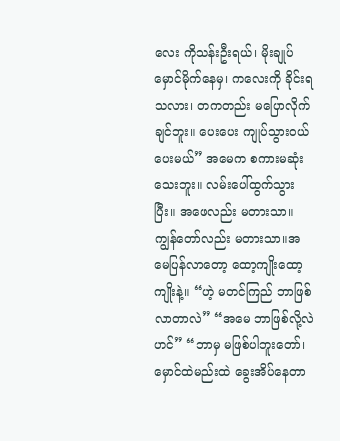လေး ကိုသန်းဦးရယ်၊ မိုးချုပ် မှောင်မိုက်နေမှ၊ ကလေးကို ခိုင်းရသလား၊ တကတည်း မပြောလိုက်ချင်ဘူး။ ပေးပေး ကျုပ်သွားဝယ်ပေးမယ်” အမေက စကားမဆုံးသေးဘူး။ လမ်းပေါ်ထွက်သွားပြီး။ အဖေလည်း မတားသာ။ ကျွန်တော်လည်း မတားသာ။အမေပြန်လာတော့ ထော့ကျိုးထော့ကျိုးနဲ့။ “ဟဲ့ မတင်ကြည် ဘာဖြစ်လာတာလဲ” “အမေ ဘာဖြစ်လို့လဲဟင်” “ဘာမှ မဖြစ်ပါဘူးတော်၊ မှောင်ထဲမည်းထဲ ခွေးအိပ်နေတာ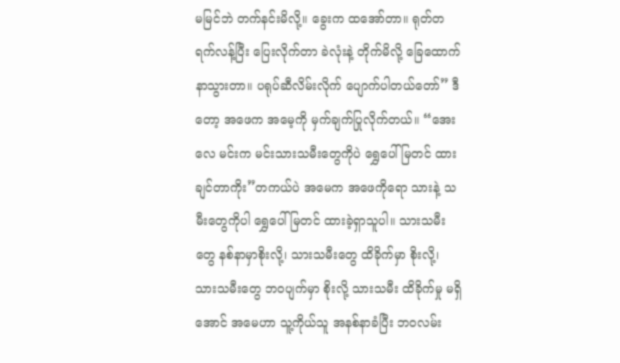မမြင်ဘဲ တက်နင်းမိလို့။ ခွေးက ထအော်တာ။ ရုတ်တရက်လန့်ပြီး ပြေးလိုက်တာ ခဲလုံးနဲ့ တိုက်မိလို့ ခြေထောက်နာသွားတာ။ ပရုပ်ဆီလိမ်းလိုက် ပျောက်ပါတယ်တော်” ဒီတော့ အဖေက အမေ့ကို မှက်ချက်ပြုလိုက်တယ်။ “အေးလေ မင်းက မင်းသားသမီးတွေကိုပဲ ရွှေပေါ်မြတင် ထားချင်တာကိုး”တကယ်ပဲ အမေက အဖေကိုရော သားနဲ့ သမီးတွေကိုပါ ရွှေပေါ်မြတင် ထားခဲ့ရှာသူပါ။ သားသမီးတွေ နစ်နာမှာစိုးလို့၊ သားသမီးတွေ ထိခိုက်မှာ စိုးလို့၊ သားသမီးတွေ ဘဝပျက်မှာ စိုးလို့ သားသမီး ထိခိုက်မှု မရှိအောင် အမေဟာ သူ့ကိုယ်သူ အနစ်နာခံပြီး ဘဝလမ်း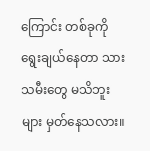ကြောင်း တစ်ခုကို ရွေးချယ်နေတာ သားသမီးတွေ မသိဘူးများ မှတ်နေသလား။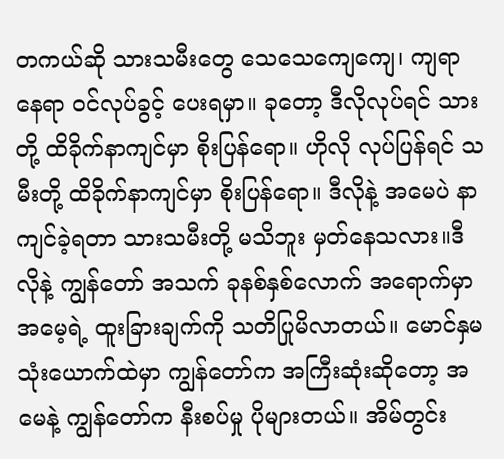တကယ်ဆို သားသမီးတွေ သေသေကျေကျေ၊ ကျရာနေရာ ဝင်လုပ်ခွင့် ပေးရမှာ။ ခုတော့ ဒီလိုလုပ်ရင် သားတို့ ထိခိုက်နာကျင်မှာ စိုးပြန်ရော။ ဟိုလို လုပ်ပြန်ရင် သမီးတို့ ထိခိုက်နာကျင်မှာ စိုးပြန်ရော။ ဒီလိုနဲ့ အမေပဲ နာကျင်ခဲ့ရတာ သားသမီးတို့ မသိဘူး မှတ်နေသလား။ဒီလိုနဲ့ ကျွန်တော် အသက် ခုနစ်နှစ်လောက် အရောက်မှာ အမေ့ရဲ့ ထူးခြားချက်ကို သတိပြုမိလာတယ်။ မောင်နှမ သုံးယောက်ထဲမှာ ကျွန်တော်က အကြီးဆုံးဆိုတော့ အမေနဲ့ ကျွန်တော်က နီးစပ်မှု ပိုများတယ်။ အိမ်တွင်း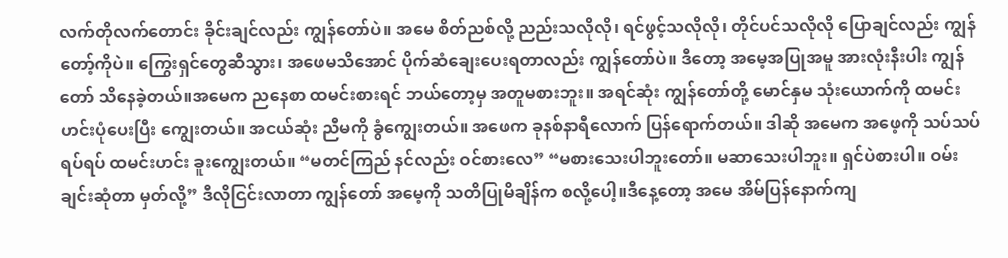လက်တိုလက်တောင်း ခိုင်းချင်လည်း ကျွန်တော်ပဲ။ အမေ စိတ်ညစ်လို့ ညည်းသလိုလို၊ ရင်ဖွင့်သလိုလို၊ တိုင်ပင်သလိုလို ပြောချင်လည်း ကျွန်တော့်ကိုပဲ။ ကြွေးရှင်တွေဆီသွား၊ အဖေမသိအောင် ပိုက်ဆံချေးပေးရတာလည်း ကျွန်တော်ပဲ။ ဒီတော့ အမေ့အပြုအမူ အားလုံးနီးပါး ကျွန်တော် သိနေခဲ့တယ်။အမေက ညနေစာ ထမင်းစားရင် ဘယ်တော့မှ အတူမစားဘူး။ အရင်ဆုံး ကျွန်တော်တို့ မောင်နှမ သုံးယောက်ကို ထမင်းဟင်းပုံပေးပြီး ကျွေးတယ်။ အငယ်ဆုံး ညီမကို ခွံကျွေးတယ်။ အဖေက ခုနစ်နာရီလောက် ပြန်ရောက်တယ်။ ဒါဆို အမေက အဖေ့ကို သပ်သပ်ရပ်ရပ် ထမင်းဟင်း ခူးကျွေးတယ်။ “မတင်ကြည် နင်လည်း ဝင်စားလေ” “မစားသေးပါဘူးတော်။ မဆာသေးပါဘူး။ ရှင်ပဲစားပါ။ ဝမ်းချင်းဆုံတာ မှတ်လို့” ဒီလိုငြင်းလာတာ ကျွန်တော် အမေ့ကို သတိပြုမိချိန်က စလို့ပေါ့။ဒီနေ့တော့ အမေ အိမ်ပြန်နောက်ကျ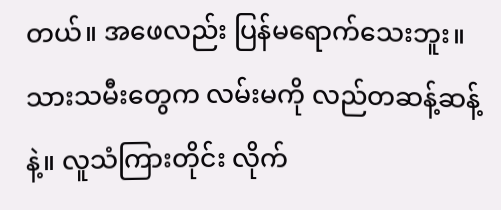တယ်။ အဖေလည်း ပြန်မရောက်သေးဘူး။ သားသမီးတွေက လမ်းမကို လည်တဆန့်ဆန့်နဲ့။ လူသံကြားတိုင်း လိုက်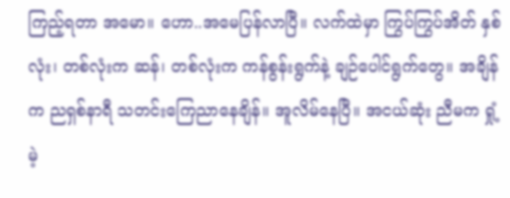ကြည့်ရတာ အမော။ ဟော..အမေပြန်လာပြီ။ လက်ထဲမှာ ကြွပ်ကြွပ်အိတ် နှစ်လုံး၊ တစ်လုံးက ဆန်၊ တစ်လုံးက ကန်စွန်းရွက်နဲ့ ချဉ်ပေါင်ရွက်တွေ။ အချိန်က ညရှစ်နာရီ သတင်းကြေညာနေချိန်။ အူလိမ်နေပြီ။ အငယ်ဆုံး ညီမက ရှုံ့မဲ့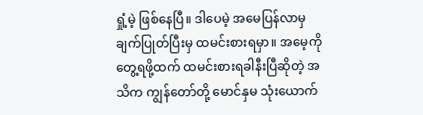ရှုံ့မဲ့ ဖြစ်နေပြီ။ ဒါပေမဲ့ အမေပြန်လာမှ ချက်ပြုတ်ပြီးမှ ထမင်းစားရမှာ။ အမေ့ကို တွေ့ရဖို့ထက် ထမင်းစားရခါနီးပြီဆိုတဲ့ အသိက ကျွန်တော်တို့ မောင်နှမ သုံးယောက်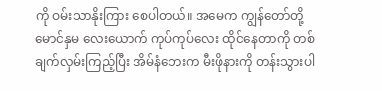ကို ဝမ်းသာနိုးကြား စေပါတယ်။ အမေက ကျွန်တော်တို့ မောင်နှမ လေးယောက် ကုပ်ကုပ်လေး ထိုင်နေတာကို တစ်ချက်လှမ်းကြည့်ပြီး အိမ်နံဘေးက မီးဖိုနားကို တန်းသွားပါ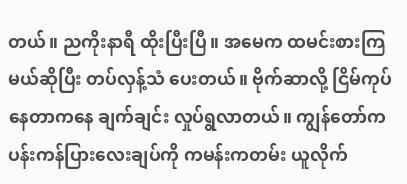တယ်။ ညကိုးနာရီ ထိုးပြီးပြီ။ အမေက ထမင်းစားကြမယ်ဆိုပြီး တပ်လှန့်သံ ပေးတယ်။ ဗိုက်ဆာလို့ ငြိမ်ကုပ်နေတာကနေ ချက်ချင်း လှုပ်ရွလာတယ်။ ကျွန်တော်က ပန်းကန်ပြားလေးချပ်ကို ကမန်းကတမ်း ယူလိုက်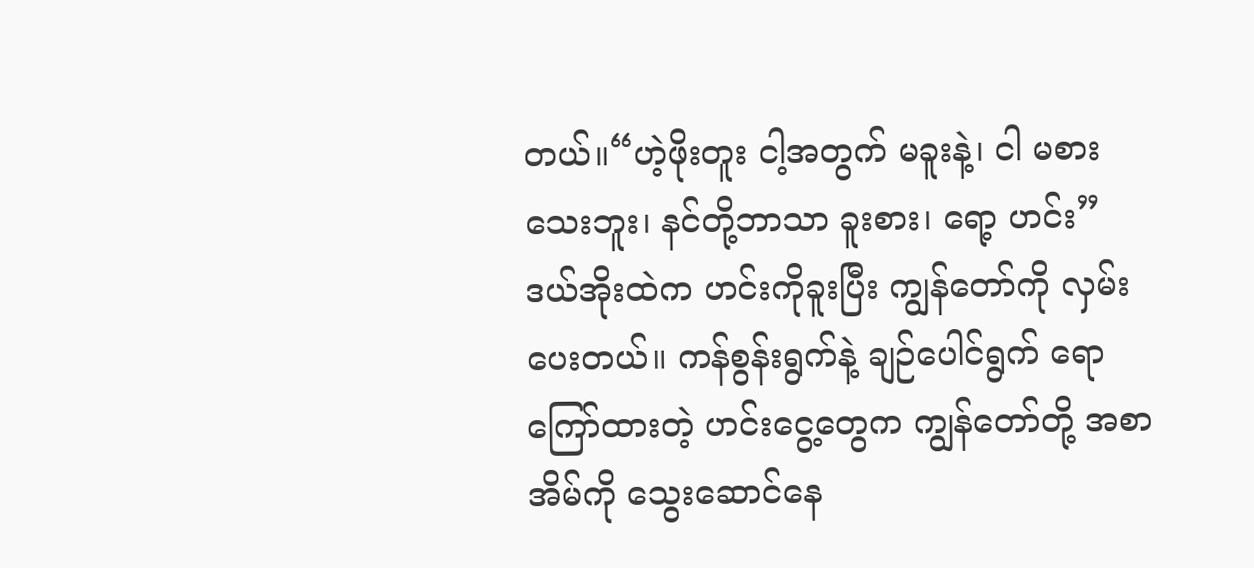တယ်။“ဟဲ့ဖိုးတူး ငါ့အတွက် မခူးနဲ့၊ ငါ မစားသေးဘူး၊ နင်တို့ဘာသာ ခူးစား၊ ရော့ ဟင်း” ဒယ်အိုးထဲက ဟင်းကိုခူးပြီး ကျွန်တော်ကို လှမ်းပေးတယ်။ ကန်စွန်းရွက်နဲ့ ချဉ်ပေါင်ရွက် ရောကြော်ထားတဲ့ ဟင်းငွေ့တွေက ကျွန်တော်တို့ အစာအိမ်ကို သွေးဆောင်နေ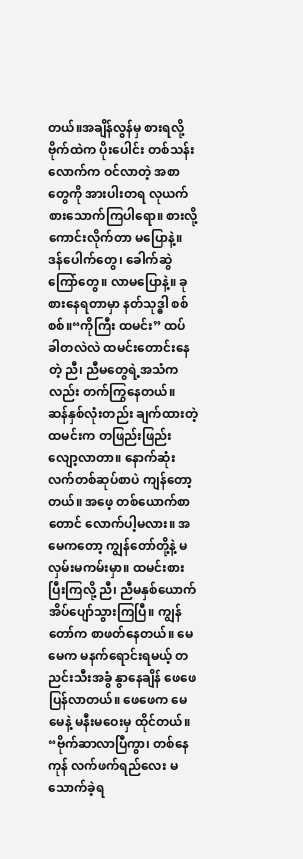တယ်။အချိန်လွန်မှ စားရလို့ ဗိုက်ထဲက ပိုးပေါင်း တစ်သန်းလောက်က ဝင်လာတဲ့ အစာတွေကို အားပါးတရ လုယက် စားသောက်ကြပါရော။ စားလို့ ကောင်းလိုက်တာ မပြောနဲ့။ ဒန်ပေါက်တွေ၊ ခေါက်ဆွဲကြော်တွေ။ လာမပြောနဲ့။ ခုစားနေရတာမှာ နတ်သုဒ္ဓါ စစ်စစ်။“ကိုကြီး ထမင်း” ထပ်ခါတလဲလဲ ထမင်းတောင်းနေတဲ့ ညီ၊ ညီမတွေရဲ့အသံကလည်း တက်ကြွနေတယ်။ ဆန်နှစ်လုံးတည်း ချက်ထားတဲ့ ထမင်းက တဖြည်းဖြည်း လျော့လာတာ။ နောက်ဆုံး လက်တစ်ဆုပ်စာပဲ ကျန်တော့တယ်။ အဖေ့ တစ်ယောက်စာတောင် လောက်ပါ့မလား။ အမေကတော့ ကျွန်တော်တို့နဲ့ မလှမ်းမကမ်းမှာ။ ထမင်းစားပြီးကြလို့ ညီ၊ ညီမနှစ်ယောက် အိပ်ပျော်သွားကြပြီ။ ကျွန်တော်က စာဖတ်နေတယ်။ မေမေက မနက်ရောင်းရမယ့် တညင်းသီးအခွံ နွာနေချိန် ဖေဖေ ပြန်လာတယ်။ ဖေဖေက မေမေနဲ့ မနီးမဝေးမှ ထိုင်တယ်။ “ဗိုက်ဆာလာပြီကွာ၊ တစ်နေကုန် လက်ဖက်ရည်လေး မသောက်ခဲ့ရ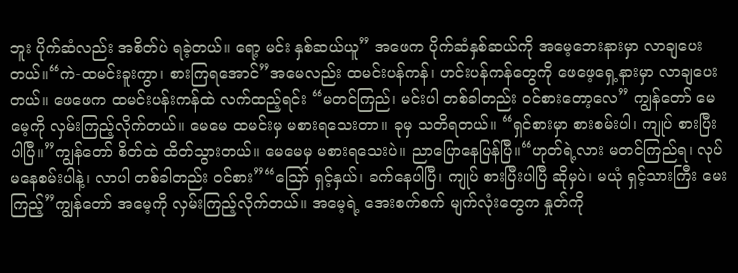ဘူး ပိုက်ဆံလည်း အစိတ်ပဲ ရခဲ့တယ်။ ရော့ မင်း နှစ်ဆယ်ယူ” အဖေက ပိုက်ဆံနှစ်ဆယ်ကို အမေ့ဘေးနားမှာ လာချပေးတယ်။“ကဲ-ထမင်းခူးကွာ၊ စားကြရအောင်”အမေလည်း ထမင်းပန်ကန်၊ ဟင်းပန်ကန်တွေကို ဖေဖေ့ရှေ့နားမှာ လာချပေးတယ်။ ဖေဖေက ထမင်းပန်းကန်ထဲ လက်ထည့်ရင်း “မတင်ကြည်၊ မင်းပါ တစ်ခါတည်း ဝင်စားတော့လေ” ကျွန်တော် မေမေ့ကို လှမ်းကြည့်လိုက်တယ်။ မေမေ ထမင်းမှ မစားရသေးတာ။ ခုမှ သတိရတယ်။ “ရှင်စားမှာ စားစမ်းပါ၊ ကျုပ် စားပြီးပါပြီ။”ကျွန်တော် စိတ်ထဲ ထိတ်သွားတယ်။ မေမေမှ မစားရသေးပဲ။ ညာပြောနေပြန်ပြီ။“ဟုတ်ရဲ့လား မတင်ကြည်ရ၊ လုပ်မနေစမ်းပါနဲ့၊ လာပါ တစ်ခါတည်း ဝင်စား”“သြော် ရှင့်နှယ်၊ ခက်နေပါပြီ၊ ကျုပ် စားပြီးပါပြီ ဆိုမှပဲ၊ မယုံ ရှင့်သားကြီး မေးကြည့်”ကျွန်တော် အမေ့ကို လှမ်းကြည့်လိုက်တယ်။ အမေ့ရဲ့ အေးစက်စက် မျက်လုံးတွေက နှုတ်ကို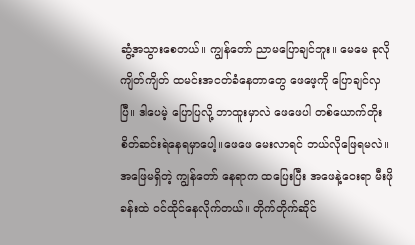ဆွံ့အသွားစေတယ်။ ကျွန်တော် ညာမပြောချင်ဘူး။ မေမေ ခုလို ကျိတ်ကျိတ် ထမင်းအငတ်ခံနေတာတွေ ဖေဖေ့ကို ပြောချင်လှပြီ။ ဒါပေမဲ့ ပြောပြလို့ ဘာထူးမှာလဲ ဖေဖေပါ တစ်ယောက်တိုး စိတ်ဆင်းရဲနေရမှာပေါ့။ဖေဖေ မေးလာရင် ဘယ်လိုဖြေရမလဲ။ အဖြေမရှိတဲ့ ကျွန်တော် နေရာက ထပြေးပြီး အဖေနဲ့ဝေးရာ မီးဖိုခန်းထဲ ဝင်ထိုင်နေလိုက်တယ်။ တိုက်တိုက်ဆိုင်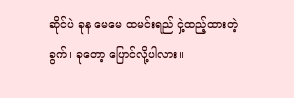ဆိုင်ပဲ ခုန မေမေ ထမင်းရည် ငှဲ့ထည့်ထားတဲ့ခွက်၊ ခုတော့ ပြောင်လို့ပါလား။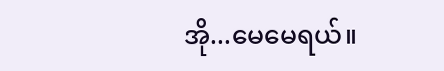အို...မေမေရယ်။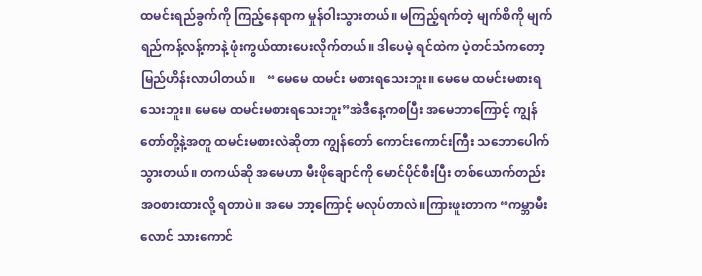ထမင်းရည်ခွက်ကို ကြည့်နေရာက မှုန်ဝါးသွားတယ်။ မကြည့်ရက်တဲ့ မျက်စိကို မျက်ရည်ကန့်လန့်ကာနဲ့ ဖုံးကွယ်ထားပေးလိုက်တယ်။ ဒါပေမဲ့ ရင်ထဲက ပဲ့တင်သံကတော့ မြည်ဟိန်းလာပါတယ်။    “မေမေ ထမင်း မစားရသေးဘူး။ မေမေ ထမင်းမစားရသေးဘူး။ မေမေ ထမင်းမစားရသေးဘူး”အဲဒီနေ့ကစပြီး အမေဘာကြောင့် ကျွန်တော်တို့နဲ့အတူ ထမင်းမစားလဲဆိုတာ ကျွန်တော် ကောင်းကောင်းကြီး သဘောပေါက်သွားတယ်။ တကယ်ဆို အမေဟာ မီးဖိုချောင်ကို မောင်ပိုင်စီးပြီး တစ်ယောက်တည်း အဝစားထားလို့ ရတာပဲ။ အမေ ဘာ့ကြောင့် မလုပ်တာလဲ။ကြားဖူးတာက “ကမ္ဘာမီးလောင် သားကောင်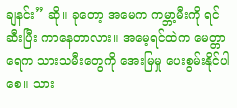ချနင်း” ဆို။ ခုတော့ အမေက ကမ္ဘာ့မီးကို ရင်ဆီးပြီး ကာနေတာလား။ အမေ့ရင်ထဲက မေတ္တာရေက သားသမီးတွေကို အေးမြမှု ပေးစွမ်းနိုင်ပါစေ။ သား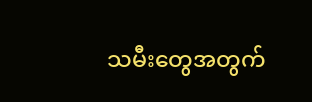သမီးတွေအတွက်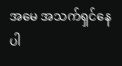အမေ အသက်ရှင်နေပါ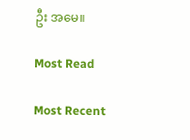ဦး အမေ။

Most Read

Most Recent